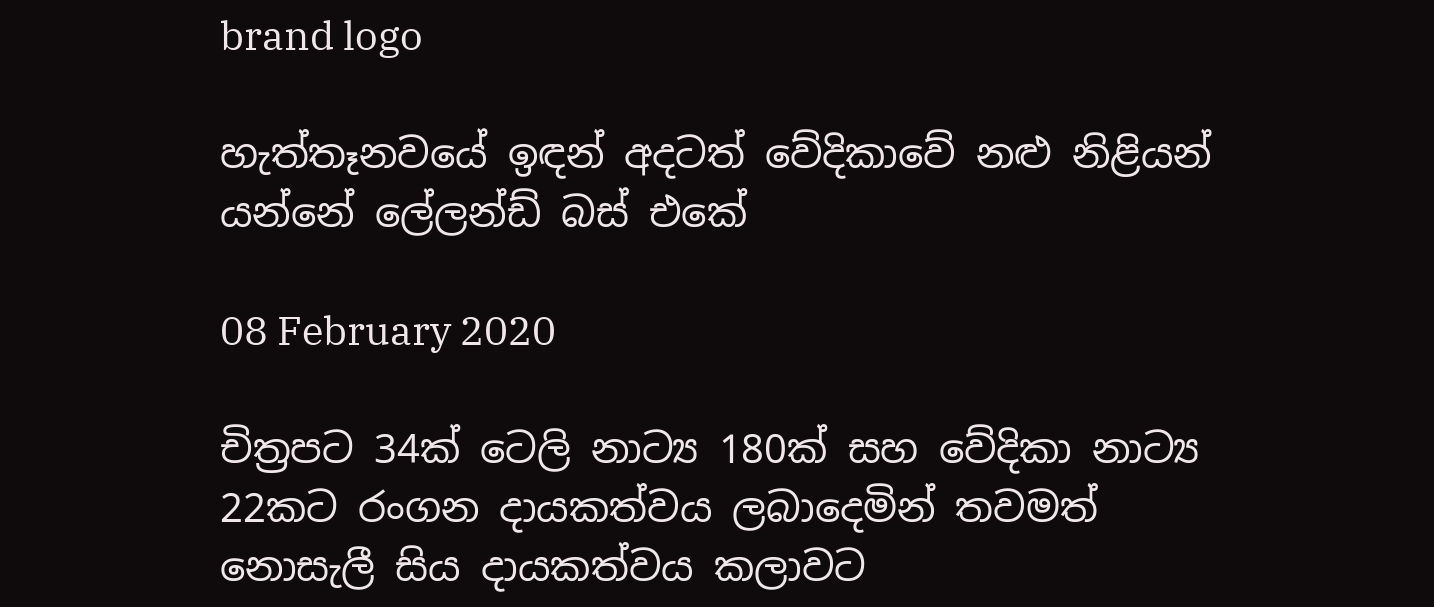brand logo

හැත්තෑනවයේ ඉඳන් අදටත් වේදිකාවේ නළු නිළියන් යන්නේ ලේලන්ඩ් බස් එකේ

08 February 2020

චිත්‍රපට 34ක් ටෙලි නාට්‍ය 180ක් සහ වේදිකා නාට්‍ය 22කට රංගන දායකත්වය ලබාදෙමින් තවමත් නොසැලී සිය දායකත්වය කලාවට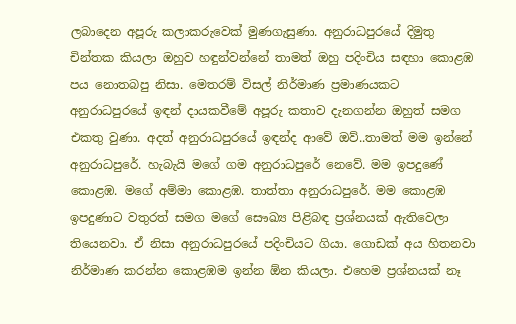ලබාදෙන අපූරු කලාකරුවෙක් මුණගැසුණා. අනුරාධපුරයේ දිමුතු චින්තක කියලා ඔහුව හඳුන්වන්නේ තාමත් ඔහු පදිංචිය සඳහා කොළඹ පය නොතබපු නිසා. මෙතරම් විසල් නිර්මාණ ප්‍රමාණයකට අනුරාධපුරයේ ඉඳන් දායකවීමේ අපූරු කතාව දැනගන්න ඔහුත් සමග එකතු වුණා. අදත් අනුරාධපුරයේ ඉඳන්ද ආවේ ඔව්..තාමත් මම ඉන්නේ අනුරාධපුරේ. හැබැයි මගේ ගම අනුරාධපුරේ නෙවේ. මම ඉපදුණේ කොළඹ. මගේ අම්මා කොළඹ. තාත්තා අනුරාධපුරේ. මම කොළඹ ඉපදුණාට වතුරත් සමග මගේ සෞඛ්‍ය පිළිබඳ ප්‍රශ්නයක් ඇතිවෙලා තියෙනවා. ඒ නිසා අනුරාධපුරයේ පදිංචියට ගියා. ගොඩක් අය හිතනවා නිර්මාණ කරන්න කොළඹම ඉන්න ඕන කියලා. එහෙම ප්‍රශ්නයක් නෑ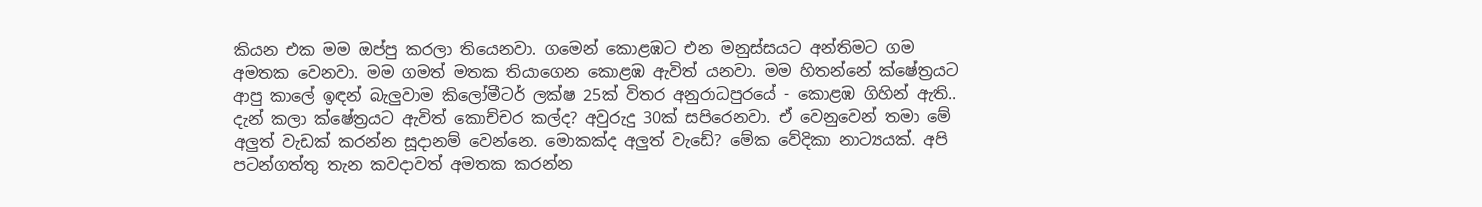කියන එක මම ඔප්පු කරලා තියෙනවා. ගමෙන් කොළඹට එන මනුස්සයට අන්තිමට ගම අමතක වෙනවා. මම ගමත් මතක තියාගෙන කොළඹ ඇවිත් යනවා. මම හිතන්නේ ක්ෂේත්‍රයට ආපු කාලේ ඉඳන් බැලුවාම කිලෝමීටර් ලක්ෂ 25ක් විතර අනුරාධපුරයේ - කොළඹ ගිහින් ඇති.. දැන් කලා ක්ෂේත්‍රයට ඇවිත් කොච්චර කල්ද? අවුරුදු 30ක් සපිරෙනවා. ඒ වෙනුවෙන් තමා මේ අලුත් වැඩක් කරන්න සූදානම් වෙන්නෙ. මොකක්ද අලුත් වැඩේ? මේක වේදිකා නාට්‍යයක්. අපි පටන්ගත්තු තැන කවදාවත් අමතක කරන්න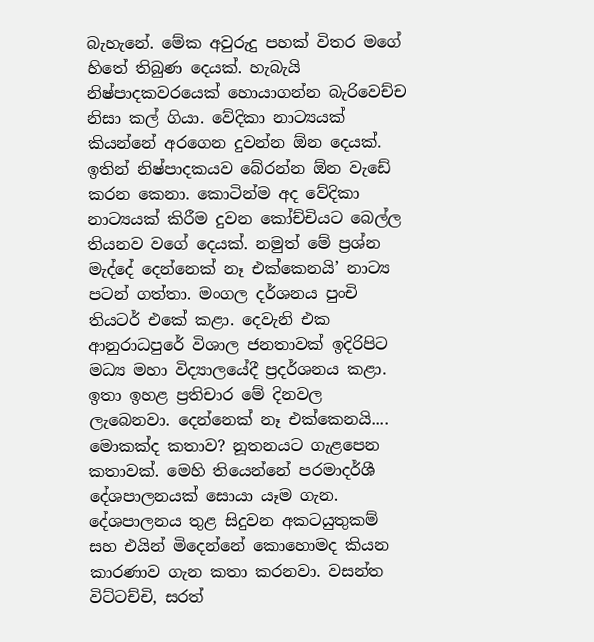බැහැනේ. මේක අවුරුදු පහක් විතර මගේ හිතේ තිබුණ දෙයක්. හැබැයි නිෂ්පාදකවරයෙක් හොයාගන්න බැරිවෙච්ච නිසා කල් ගියා. වේදිකා නාට්‍යයක් කියන්නේ අරගෙන දුවන්න ඕන දෙයක්. ඉතින් නිෂ්පාදකයව බේරන්න ඕන වැඩේ කරන කෙනා. කොටින්ම අද වේදිකා නාට්‍යයක් කිරීම දුවන කෝච්චියට බෙල්ල තියනව වගේ දෙයක්. නමුත් මේ ප්‍රශ්න මැද්දේ දෙන්නෙක් නෑ එක්කෙනයි’ නාට්‍ය පටන් ගත්තා. මංගල දර්ශනය පුංචි තියටර් එකේ කළා. දෙවැනි එක ආනුරාධපුරේ විශාල ජනතාවක් ඉදිරිපිට මධ්‍ය මහා විද්‍යාලයේදී ප්‍රදර්ශනය කළා. ඉතා ඉහළ ප්‍රතිචාර මේ දිනවල ලැබෙනවා. දෙන්නෙක් නෑ එක්කෙනයි.... මොකක්ද කතාව? නූතනයට ගැළපෙන කතාවක්. මෙහි තියෙන්නේ පරමාදර්ශී දේශපාලනයක් සොයා යෑම ගැන. දේශපාලනය තුළ සිදුවන අකටයුතුකම් සහ එයින් මිදෙන්නේ කොහොමද කියන කාරණාව ගැන කතා කරනවා. වසන්ත විට්ටච්චි, සරත්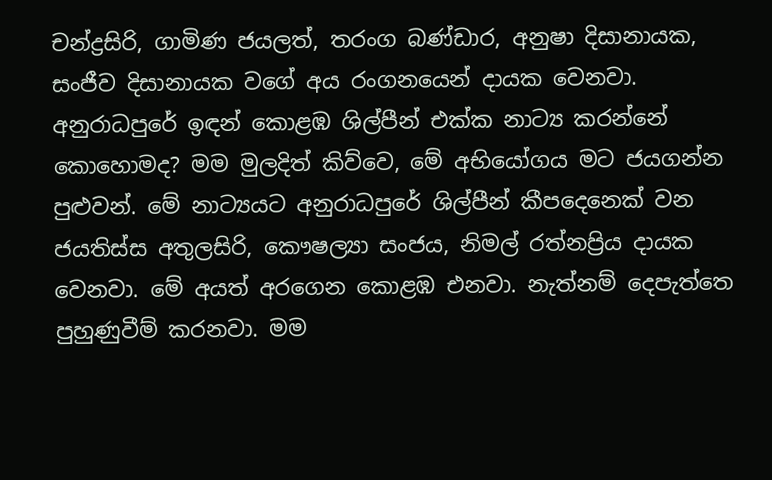චන්ද්‍රසිරි, ගාමිණ ජයලත්, තරංග බණ්ඩාර, අනුෂා දිසානායක, සංජීව දිසානායක වගේ අය රංගනයෙන් දායක වෙනවා. අනුරාධපුරේ ඉඳන් කොළඹ ශිල්පීන් එක්ක නාට්‍ය කරන්නේ කොහොමද? මම මුලදිත් කිව්වෙ, මේ අභියෝගය මට ජයගන්න පුළුවන්. මේ නාට්‍යයට අනුරාධපුරේ ශිල්පීන් කීපදෙනෙක් වන ජයතිස්ස අතුලසිරි, කෞෂල්‍යා සංජය, නිමල් රත්නප්‍රිය දායක වෙනවා. මේ අයත් අරගෙන කොළඹ එනවා. නැත්නම් දෙපැත්තෙ පුහුණුවීම් කරනවා. මම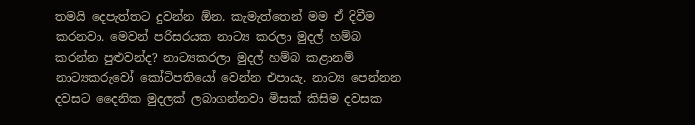තමයි දෙපැත්තට දුවන්න ඕන. කැමැත්තෙන් මම ඒ දිවීම කරනවා. මෙවන් පරිසරයක නාට්‍ය කරලා මුදල් හම්බ කරන්න පුළුවන්ද? නාට්‍යකරලා මුදල් හම්බ කළානම් නාට්‍යකරුවෝ කෝටිපතියෝ වෙන්න එපායැ. නාට්‍ය පෙන්නන දවසට දෛනික මුදලක් ලබාගන්නවා මිසක් කිසිම දවසක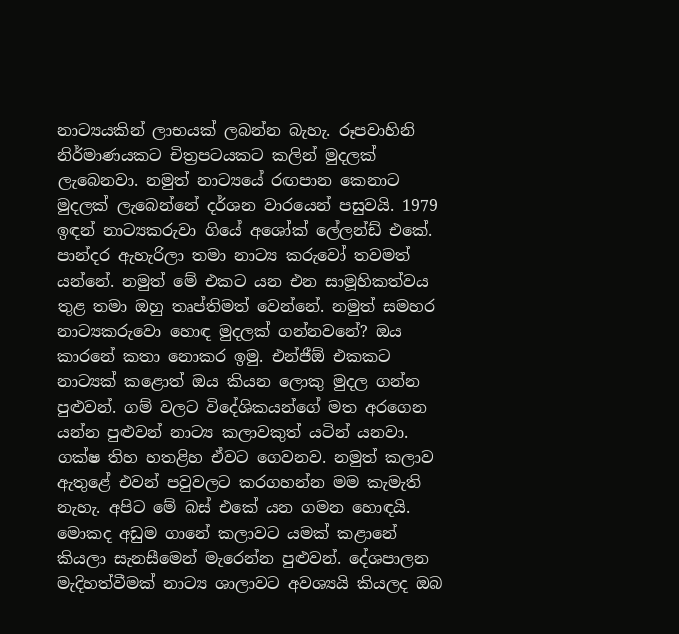නාට්‍යයකින් ලාභයක් ලබන්න බැහැ. රූපවාහිනි නිර්මාණයකට චිත්‍රපටයකට කලින් මුදලක් ලැබෙනවා. නමුත් නාට්‍යයේ රඟපාන කෙනාට මුදලක් ලැබෙන්නේ දර්ශන වාරයෙන් පසුවයි. 1979 ඉඳන් නාට්‍යකරුවා ගියේ අශෝක් ලේලන්ඩ් එකේ. පාන්දර ඇහැරිලා තමා නාට්‍ය කරුවෝ තවමත් යන්නේ. නමුත් මේ එකට යන එන සාමූහිකත්වය තුළ තමා ඔහු තෘප්තිමත් වෙන්නේ. නමුත් සමහර නාට්‍යකරුවො හොඳ මුදලක් ගන්නවනේ? ඔය කාරනේ කතා නොකර ඉමු. එන්ජීඕ එකකට නාට්‍යක් කළොත් ඔය කියන ලොකු මුදල ගන්න පුළුවන්. ගම් වලට විදේශිකයන්ගේ මත අරගෙන යන්න පුළුවන් නාට්‍ය කලාවකුත් යටින් යනවා. ගක්ෂ තිහ හතළිහ ඒවට ගෙවනව. නමුත් කලාව ඇතුළේ එවන් පවුවලට කරගහන්න මම කැමැති නැහැ. අපිට මේ බස් එකේ යන ගමන හොඳයි. මොකද අඩුම ගානේ කලාවට යමක් කළානේ කියලා සැනසීමෙන් මැරෙන්න පුළුවන්. දේශපාලන මැදිහත්වීමක් නාට්‍ය ශාලාවට අවශ්‍යයි කියලද ඔබ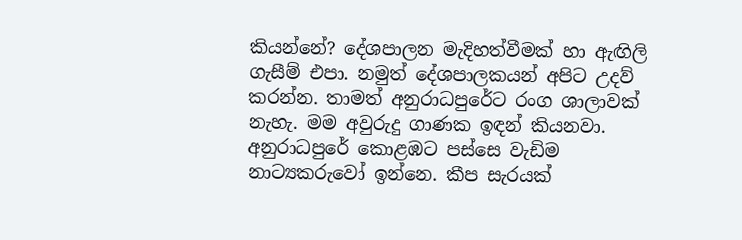කියන්නේ? දේශපාලන මැදිහත්වීමක් හා ඇඟිලි ගැසීම් එපා. නමුත් දේශපාලකයන් අපිට උදව් කරන්න. තාමත් අනුරාධපුරේට රංග ශාලාවක් නැහැ. මම අවුරුදු ගාණක ඉඳන් කියනවා. අනුරාධපුරේ කොළඹට පස්සෙ වැඩිම නාට්‍යකරුවෝ ඉන්නෙ. කීප සැරයක්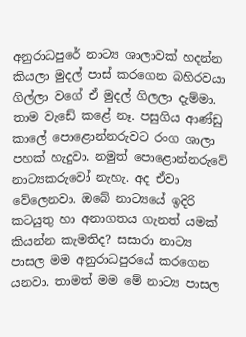අනුරාධපුරේ නාට්‍ය ශාලාවක් හදන්න කියලා මුදල් පාස් කරගෙන බහිරවයා ගිල්ලා වගේ ඒ මුදල් ගිලලා දැම්මා. තාම වැඩේ කළේ නෑ. පසුගිය ආණ්ඩු කාලේ පොළොන්නරුවට රංග ශාලා පහක් හැදුවා. නමුත් පොළොන්නරුවේ නාට්‍යකරුවෝ නැහැ. අද ඒවා වේලෙනවා. ඔබේ නාට්‍යයේ ඉදිරි කටයුතු හා අනාගතය ගැනත් යමක් කියන්න කැමතිද? සසාරා නාට්‍ය පාසල මම අනුරාධපුරයේ කරගෙන යනවා. තාමත් මම මේ නාට්‍ය පාසල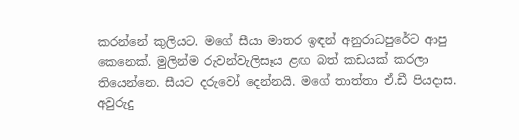කරන්නේ කුලියට. මගේ සීයා මාතර ඉඳන් අනුරාධපුරේට ආපු කෙනෙක්. මුලින්ම රුවන්වැලිසෑය ළඟ බත් කඩයක් කරලා තියෙන්නෙ. සීයට දරුවෝ දෙන්නයි. මගේ තාත්තා ඒ.ඩී පියදාස. අවුරුදු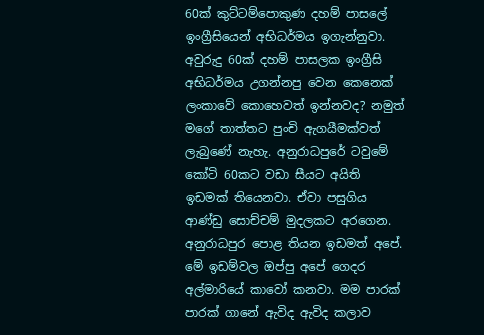60ක් කුට්ටම්පොකුණ දහම් පාසලේ ඉංග්‍රීසියෙන් අභිධර්මය ඉගැන්නුවා. අවුරුදු 60ක් දහම් පාසලක ඉංග්‍රීසි අභිධර්මය උගන්නපු වෙන කෙනෙක් ලංකාවේ කොහෙවත් ඉන්නවද? නමුත් මගේ තාත්තට පුංචි ඇගයීමක්වත් ලැබුණේ නැහැ. අනුරාධපුරේ ටවුමේ කෝටි 60කට වඩා සීයට අයිති ඉඩමක් තියෙනවා. ඒවා පසුගිය ආණ්ඩු සොච්චම් මුදලකට අරගෙන. අනුරාධපුර පොළ තියන ඉඩමත් අපේ. මේ ඉඩම්වල ඔප්පු අපේ ගෙදර අල්මාරියේ කාවෝ කනවා. මම පාරක් පාරක් ගානේ ඇවිද ඇවිද කලාව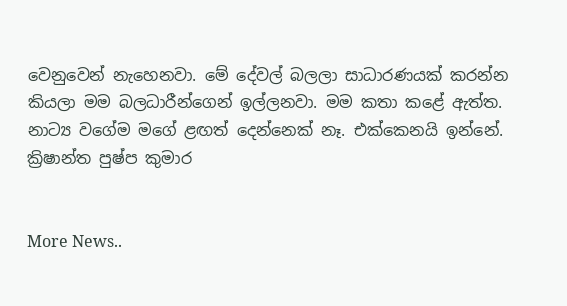වෙනුවෙන් නැහෙනවා. මේ දේවල් බලලා සාධාරණයක් කරන්න කියලා මම බලධාරීන්ගෙන් ඉල්ලනවා. මම කතා කළේ ඇත්ත. නාට්‍ය වගේම මගේ ළඟත් දෙන්නෙක් නෑ. එක්කෙනයි ඉන්නේ. ක්‍රිෂාන්ත පුෂ්ප කුමාර


More News..